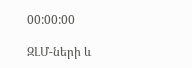00:00:00

ԶԼՄ-ների և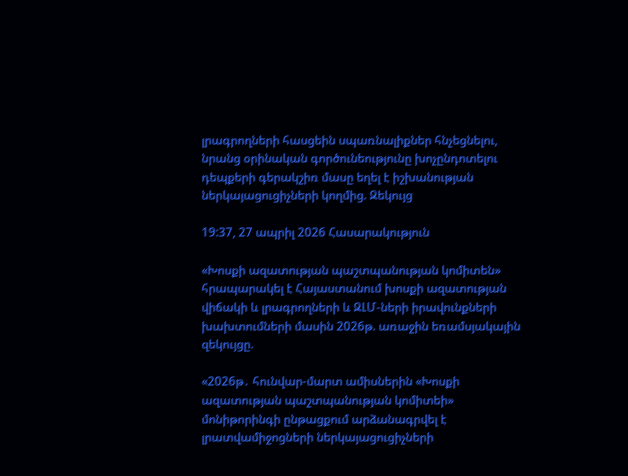լրագրողների հասցեին սպառնալիքներ հնչեցնելու, նրանց օրինական գործունեությունը խոչընդոտելու դեպքերի գերակշիռ մասը եղել է իշխանության ներկայացուցիչների կողմից. Զեկույց

19:37, 27 ապրիլ 2026 Հասարակություն

«Խոսքի ազատության պաշտպանության կոմիտեն» հրապարակել է Հայաստանում խոսքի ազատության վիճակի և լրագրողների և ԶԼՄ-ների իրավունքների խախտումների մասին 2026թ. առաջին եռամսյակային զեկույցը.

«2026թ․ հունվար-մարտ ամիսներին «Խոսքի ազատության պաշտպանության կոմիտեի» մոնիթորինգի ընթացքում արձանագրվել է լրատվամիջոցների ներկայացուցիչների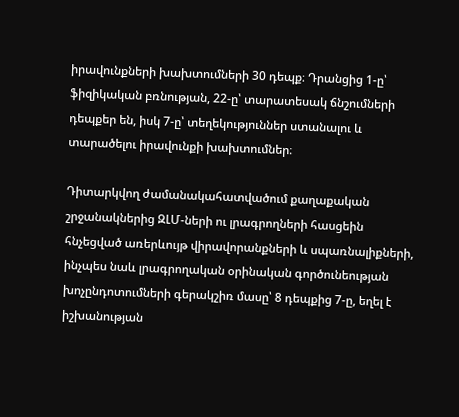իրավունքների խախտումների 30 դեպք։ Դրանցից 1-ը՝ ֆիզիկական բռնության, 22-ը՝ տարատեսակ ճնշումների դեպքեր են, իսկ 7-ը՝ տեղեկություններ ստանալու և տարածելու իրավունքի խախտումներ։

Դիտարկվող ժամանակահատվածում քաղաքական շրջանակներից ԶԼՄ-ների ու լրագրողների հասցեին հնչեցված առերևույթ վիրավորանքների և սպառնալիքների, ինչպես նաև լրագրողական օրինական գործունեության խոչընդոտումների գերակշիռ մասը՝ 8 դեպքից 7-ը, եղել է իշխանության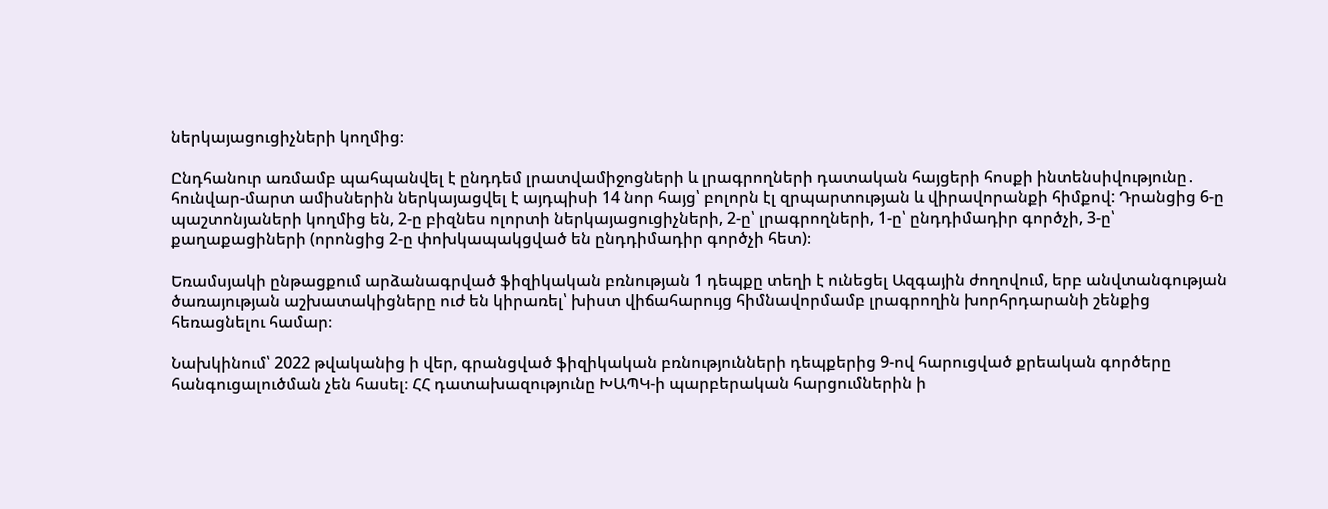ներկայացուցիչների կողմից։

Ընդհանուր առմամբ պահպանվել է ընդդեմ լրատվամիջոցների և լրագրողների դատական հայցերի հոսքի ինտենսիվությունը․ հունվար-մարտ ամիսներին ներկայացվել է այդպիսի 14 նոր հայց՝ բոլորն էլ զրպարտության և վիրավորանքի հիմքով: Դրանցից 6-ը պաշտոնյաների կողմից են, 2-ը բիզնես ոլորտի ներկայացուցիչների, 2-ը՝ լրագրողների, 1-ը՝ ընդդիմադիր գործչի, 3-ը՝ քաղաքացիների (որոնցից 2-ը փոխկապակցված են ընդդիմադիր գործչի հետ)։

Եռամսյակի ընթացքում արձանագրված ֆիզիկական բռնության 1 դեպքը տեղի է ունեցել Ազգային ժողովում, երբ անվտանգության ծառայության աշխատակիցները ուժ են կիրառել՝ խիստ վիճահարույց հիմնավորմամբ լրագրողին խորհրդարանի շենքից հեռացնելու համար։

Նախկինում՝ 2022 թվականից ի վեր, գրանցված ֆիզիկական բռնությունների դեպքերից 9-ով հարուցված քրեական գործերը հանգուցալուծման չեն հասել։ ՀՀ դատախազությունը ԽԱՊԿ-ի պարբերական հարցումներին ի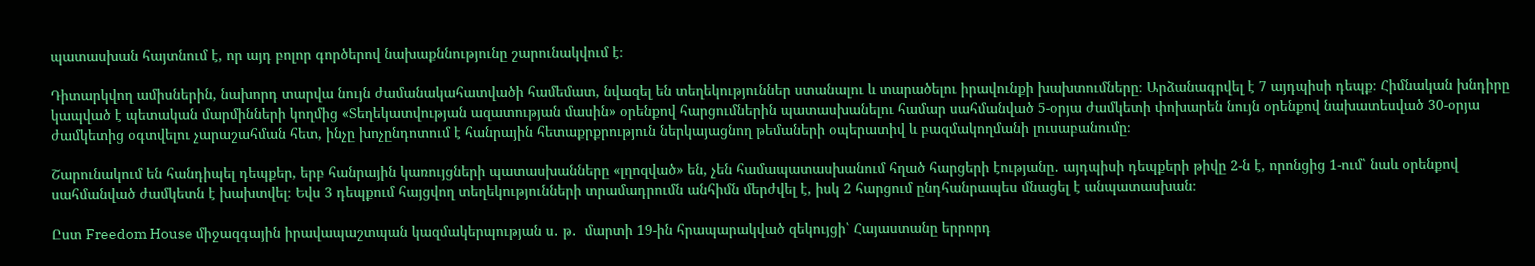պատասխան հայտնում է, որ այդ բոլոր գործերով նախաքննությունը շարունակվում է։

Դիտարկվող ամիսներին, նախորդ տարվա նույն ժամանակահատվածի համեմատ, նվազել են տեղեկություններ ստանալու և տարածելու իրավունքի խախտումները։ Արձանագրվել է 7 այդպիսի դեպք։ Հիմնական խնդիրը կապված է պետական մարմինների կողմից «Տեղեկատվության ազատության մասին» օրենքով հարցումներին պատասխանելու համար սահմանված 5-օրյա ժամկետի փոխարեն նույն օրենքով նախատեսված 30-օրյա ժամկետից օգտվելու չարաշահման հետ, ինչը խոչընդոտում է հանրային հետաքրքրություն ներկայացնող թեմաների օպերատիվ և բազմակողմանի լուսաբանումը։

Շարունակում են հանդիպել դեպքեր, երբ հանրային կառույցների պատասխանները «լղոզված» են, չեն համապատասխանում հղած հարցերի էությանը․ այդպիսի դեպքերի թիվը 2-ն է, որոնցից 1-ում՝ նաև օրենքով սահմանված ժամկետն է խախտվել։ Եվս 3 դեպքում հայցվող տեղեկությունների տրամադրումն անհիմն մերժվել է, իսկ 2 հարցում ընդհանրապես մնացել է անպատասխան։

Ըստ Freedom House միջազգային իրավապաշտպան կազմակերպության ս․ թ․  մարտի 19-ին հրապարակված զեկույցի՝ Հայաստանը երրորդ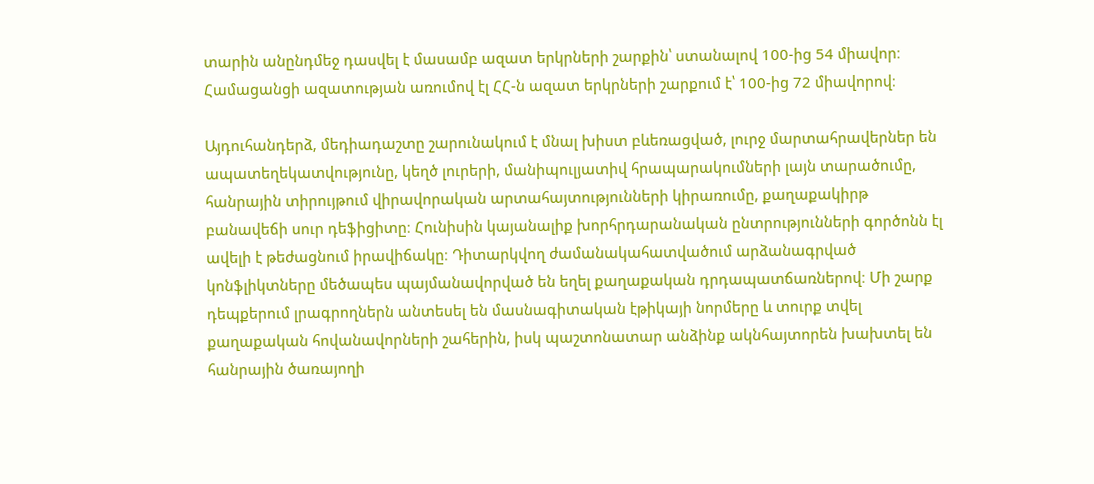տարին անընդմեջ դասվել է մասամբ ազատ երկրների շարքին՝ ստանալով 100-ից 54 միավոր։ Համացանցի ազատության առումով էլ ՀՀ-ն ազատ երկրների շարքում է՝ 100-ից 72 միավորով։

Այդուհանդերձ, մեդիադաշտը շարունակում է մնալ խիստ բևեռացված, լուրջ մարտահրավերներ են ապատեղեկատվությունը, կեղծ լուրերի, մանիպուլյատիվ հրապարակումների լայն տարածումը, հանրային տիրույթում վիրավորական արտահայտությունների կիրառումը, քաղաքակիրթ բանավեճի սուր դեֆիցիտը։ Հունիսին կայանալիք խորհրդարանական ընտրությունների գործոնն էլ ավելի է թեժացնում իրավիճակը։ Դիտարկվող ժամանակահատվածում արձանագրված կոնֆլիկտները մեծապես պայմանավորված են եղել քաղաքական դրդապատճառներով։ Մի շարք դեպքերում լրագրողներն անտեսել են մասնագիտական էթիկայի նորմերը և տուրք տվել քաղաքական հովանավորների շահերին, իսկ պաշտոնատար անձինք ակնհայտորեն խախտել են հանրային ծառայողի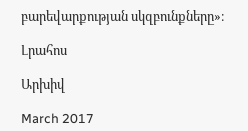բարեվարքության սկզբունքները»։

Լրահոս

Արխիվ

March 2017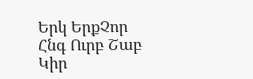Երկ ԵրքՉոր Հնգ Ուրբ Շաբ Կիր